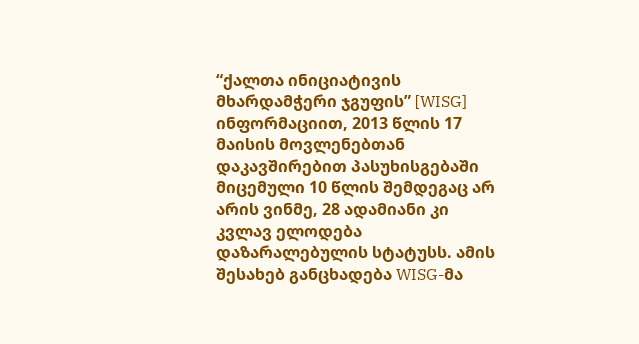“ქალთა ინიციატივის მხარდამჭერი ჯგუფის” [WISG] ინფორმაციით, 2013 წლის 17 მაისის მოვლენებთან დაკავშირებით პასუხისგებაში მიცემული 10 წლის შემდეგაც არ არის ვინმე, 28 ადამიანი კი კვლავ ელოდება დაზარალებულის სტატუსს. ამის შესახებ განცხადება WISG-მა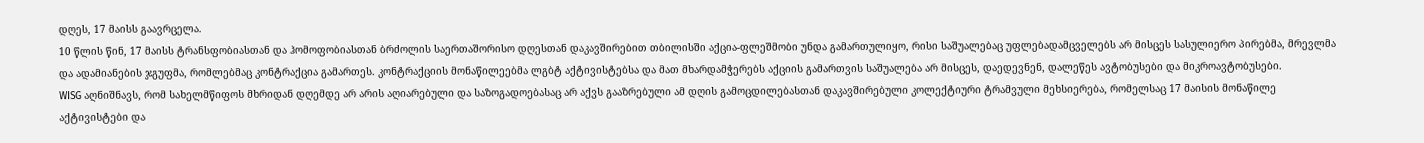დღეს, 17 მაისს გაავრცელა.
10 წლის წინ, 17 მაისს ტრანსფობიასთან და ჰომოფობიასთან ბრძოლის საერთაშორისო დღესთან დაკავშირებით თბილისში აქცია-ფლეშმობი უნდა გამართულიყო, რისი საშუალებაც უფლებადამცველებს არ მისცეს სასულიერო პირებმა, მრევლმა და ადამიანების ჯგუფმა, რომლებმაც კონტრაქცია გამართეს. კონტრაქციის მონაწილეებმა ლგბტ აქტივისტებსა და მათ მხარდამჭერებს აქციის გამართვის საშუალება არ მისცეს, დაედევნენ, დალეწეს ავტობუსები და მიკროავტობუსები.
WISG აღნიშნავს, რომ სახელმწიფოს მხრიდან დღემდე არ არის აღიარებული და საზოგადოებასაც არ აქვს გააზრებული ამ დღის გამოცდილებასთან დაკავშირებული კოლექტიური ტრამვული მეხსიერება, რომელსაც 17 მაისის მონაწილე აქტივისტები და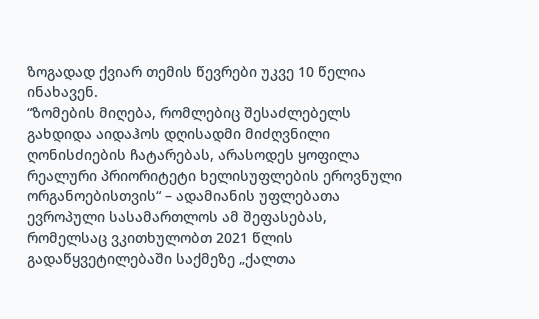ზოგადად ქვიარ თემის წევრები უკვე 10 წელია ინახავენ.
“ზომების მიღება, რომლებიც შესაძლებელს გახდიდა აიდაჰოს დღისადმი მიძღვნილი ღონისძიების ჩატარებას, არასოდეს ყოფილა რეალური პრიორიტეტი ხელისუფლების ეროვნული ორგანოებისთვის“ – ადამიანის უფლებათა ევროპული სასამართლოს ამ შეფასებას, რომელსაც ვკითხულობთ 2021 წლის გადაწყვეტილებაში საქმეზე „ქალთა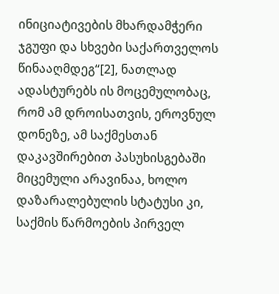ინიციატივების მხარდამჭერი ჯგუფი და სხვები საქართველოს წინააღმდეგ“[2], ნათლად ადასტურებს ის მოცემულობაც, რომ ამ დროისათვის, ეროვნულ დონეზე, ამ საქმესთან დაკავშირებით პასუხისგებაში მიცემული არავინაა, ხოლო დაზარალებულის სტატუსი კი, საქმის წარმოების პირველ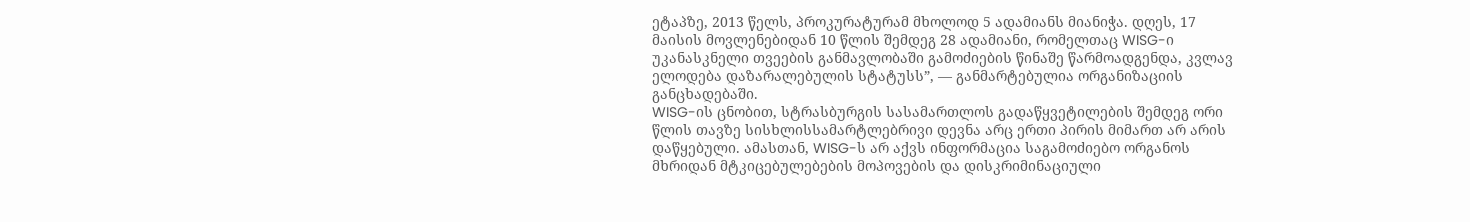ეტაპზე, 2013 წელს, პროკურატურამ მხოლოდ 5 ადამიანს მიანიჭა. დღეს, 17 მაისის მოვლენებიდან 10 წლის შემდეგ 28 ადამიანი, რომელთაც WISG-ი უკანასკნელი თვეების განმავლობაში გამოძიების წინაშე წარმოადგენდა, კვლავ ელოდება დაზარალებულის სტატუსს”, — განმარტებულია ორგანიზაციის განცხადებაში.
WISG-ის ცნობით, სტრასბურგის სასამართლოს გადაწყვეტილების შემდეგ ორი წლის თავზე სისხლისსამარტლებრივი დევნა არც ერთი პირის მიმართ არ არის დაწყებული. ამასთან, WISG-ს არ აქვს ინფორმაცია საგამოძიებო ორგანოს მხრიდან მტკიცებულებების მოპოვების და დისკრიმინაციული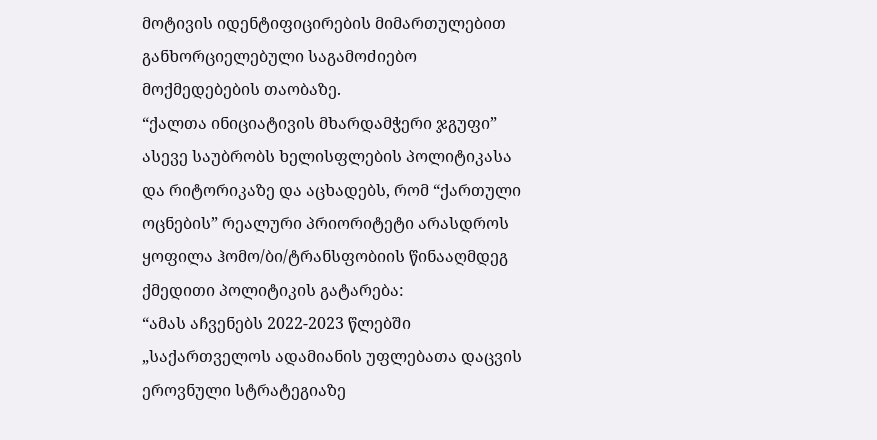მოტივის იდენტიფიცირების მიმართულებით განხორციელებული საგამოძიებო მოქმედებების თაობაზე.
“ქალთა ინიციატივის მხარდამჭერი ჯგუფი” ასევე საუბრობს ხელისფლების პოლიტიკასა და რიტორიკაზე და აცხადებს, რომ “ქართული ოცნების” რეალური პრიორიტეტი არასდროს ყოფილა ჰომო/ბი/ტრანსფობიის წინააღმდეგ ქმედითი პოლიტიკის გატარება:
“ამას აჩვენებს 2022-2023 წლებში „საქართველოს ადამიანის უფლებათა დაცვის ეროვნული სტრატეგიაზე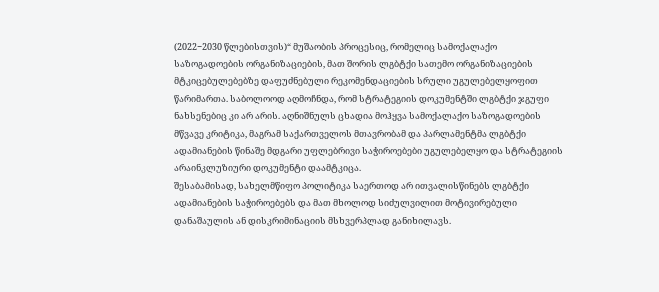(2022−2030 წლებისთვის)“ მუშაობის პროცესიც, რომელიც სამოქალაქო საზოგადოების ორგანიზაციების, მათ შორის ლგბტქი სათემო ორგანიზაციების მტკიცებულებებზე დაფუძნებული რეკომენდაციების სრული უგულებელყოფით წარიმართა. საბოლოოდ აღმოჩნდა, რომ სტრატეგიის დოკუმენტში ლგბტქი ჯგუფი ნახსენებიც კი არ არის. აღნიშნულს ცხადია მოჰყვა სამოქალაქო საზოგადოების მწვავე კრიტიკა, მაგრამ საქართველოს მთავრობამ და პარლამენტმა ლგბტქი ადამიანების წინაშე მდგარი უფლებრივი საჭიროებები უგულებელყო და სტრატეგიის არაინკლუზიური დოკუმენტი დაამტკიცა.
შესაბამისად, სახელმწიფო პოლიტიკა საერთოდ არ ითვალისწინებს ლგბტქი ადამიანების საჭიროებებს და მათ მხოლოდ სიძულვილით მოტივირებული დანაშაულის ან დისკრიმინაციის მსხვერპლად განიხილავს.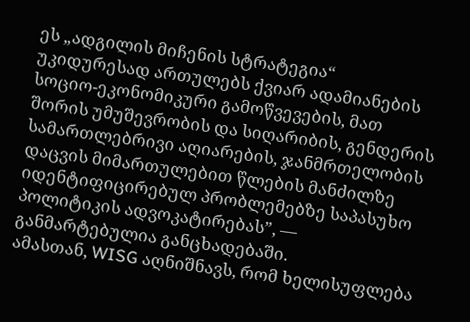ეს „ადგილის მიჩენის სტრატეგია“ უკიდურესად ართულებს ქვიარ ადამიანების სოციო-ეკონომიკური გამოწვევების, მათ შორის უმუშევრობის და სიღარიბის, გენდერის სამართლებრივი აღიარების, ჯანმრთელობის დაცვის მიმართულებით წლების მანძილზე იდენტიფიცირებულ პრობლემებზე საპასუხო პოლიტიკის ადვოკატირებას”, — განმარტებულია განცხადებაში.
ამასთან, WISG აღნიშნავს, რომ ხელისუფლება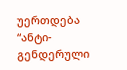უერთდება “ანტი-გენდერული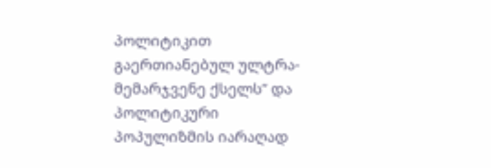პოლიტიკით გაერთიანებულ ულტრა-მემარჯვენე ქსელს” და პოლიტიკური პოპულიზმის იარაღად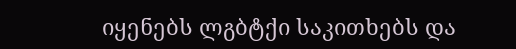იყენებს ლგბტქი საკითხებს და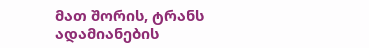მათ შორის, ტრანს ადამიანების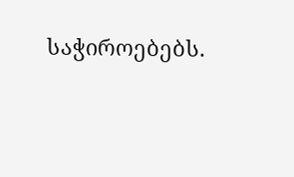საჭიროებებს.